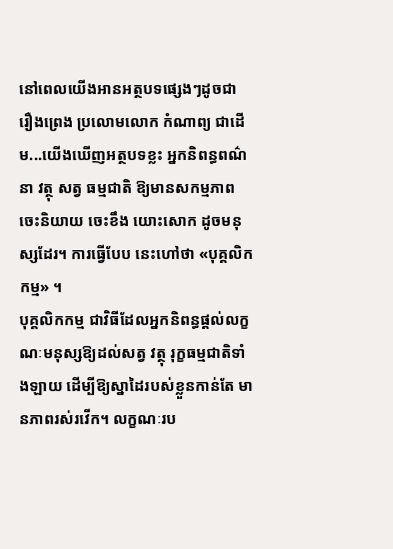នៅពេលយើងអានអត្ថបទផ្សេងៗដូចជា រឿងព្រេង ប្រលោមលោក កំណាព្យ ជាដើម...យើងឃើញអត្ថបទខ្លះ អ្នកនិពន្ធពណ៌នា វត្ថុ សត្វ ធម្មជាតិ ឱ្យមានសកម្មភាពចេះនិយាយ ចេះខឹង យោះសោក ដូចមនុស្សដែរ។ ការធ្វើបែប នេះហៅថា «បុគ្គលិកកម្ម» ។
បុគ្គលិកកម្ម ជាវិធីដែលអ្នកនិពន្ធផ្តល់លក្ខណៈមនុស្សឱ្យដល់សត្វ វត្ថុ រុក្ខធម្មជាតិទាំងឡាយ ដើម្បីឱ្យស្នាដៃរបស់ខ្លួនកាន់តែ មានភាពរស់រវើក។ លក្ខណៈរប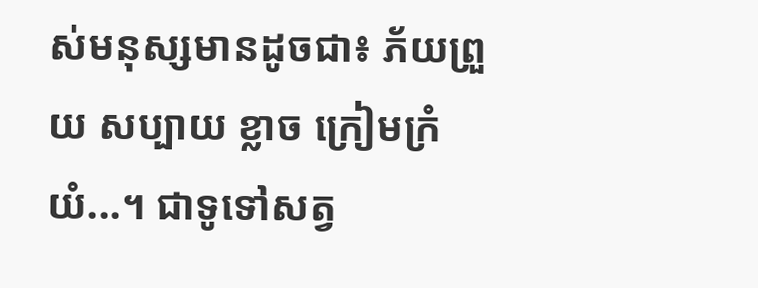ស់មនុស្សមានដូចជា៖ ភ័យព្រួយ សប្បាយ ខ្លាច ក្រៀមក្រំ យំ...។ ជាទូទៅសត្វ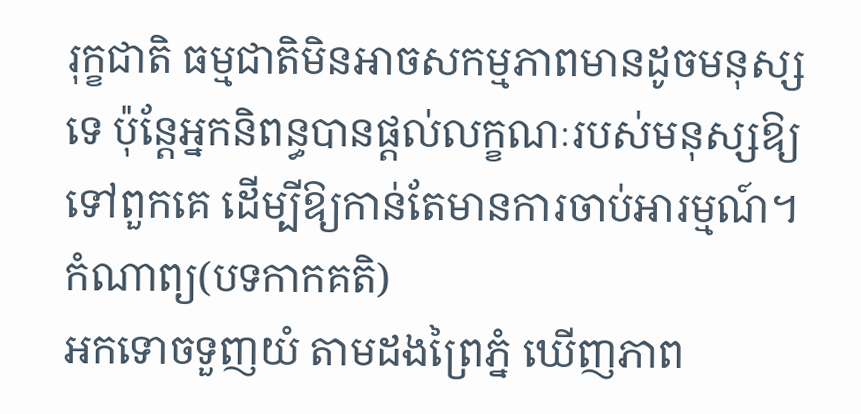រុក្ខជាតិ ធម្មជាតិមិនអាចសកម្មភាពមានដូចមនុស្សទេ ប៉ុន្តែអ្នកនិពន្ធបានផ្តល់លក្ខណៈរបស់មនុស្សឱ្យទៅពួកគេ ដើម្បីឱ្យកាន់តែមានការចាប់អារម្មណ៍។
កំណាព្យ(បទកាកគតិ)
អកទោចទួញយំ តាមដងព្រៃភ្នំ ឃើញភាព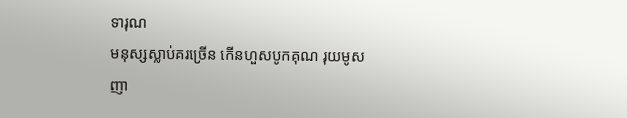ទារុណ
មនុស្សស្លាប់គរច្រើន កើនហួសបូកគុណ រុយមូសញា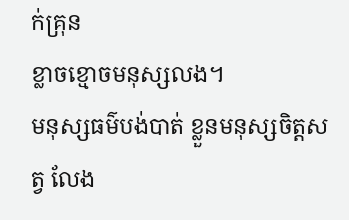ក់គ្រុន
ខ្លាចខ្មោចមនុស្សលង។
មនុស្សធម៌បង់បាត់ ខ្លួនមនុស្សចិត្តសត្វ លែង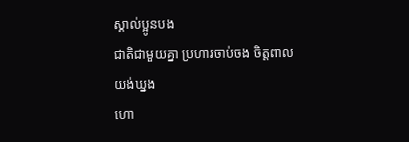ស្គាល់ប្អូនបង
ជាតិជាមួយគ្នា ប្រហារចាប់ចង ចិត្តពាលយង់ឃ្នង
ហោ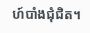ហ៍បាំងជុំជិត។